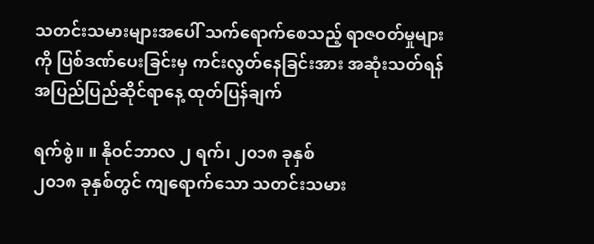သတင်းသမားများအပေါ် သက်ရောက်စေသည့် ရာဇဝတ်မှုများကို ပြစ်ဒဏ်ပေးခြင်းမှ ကင်းလွတ်နေခြင်းအား အဆုံးသတ်ရန် အပြည်ပြည်ဆိုင်ရာနေ့ ထုတ်ပြန်ချက်

ရက်စွဲ။ ။ နိုဝင်ဘာလ ၂ ရက်၊ ၂၀၁၈ ခုနှစ်
၂၀၁၈ ခုနှစ်တွင် ကျရောက်သော သတင်းသမား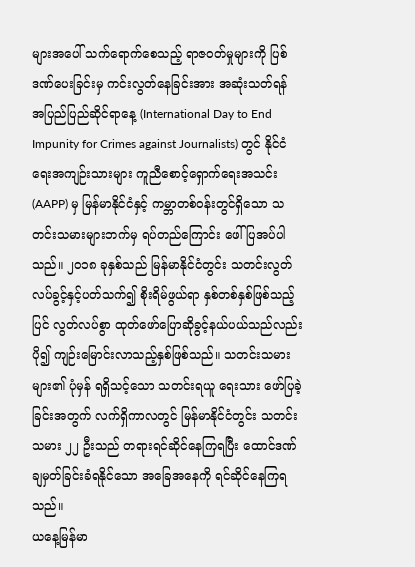များအပေါ် သက်ရောက်စေသည့် ရာဇဝတ်မှုများကို ပြစ်ဒဏ်ပေးခြင်းမှ ကင်းလွတ်နေခြင်းအား အဆုံးသတ်ရန် အပြည်ပြည်ဆိုင်ရာနေ့ (International Day to End Impunity for Crimes against Journalists) တွင် နိုင်ငံရေးအကျဉ်းသားများ ကူညီစောင့်ရှောက်ရေးအသင်း (AAPP) မှ မြန်မာနိုင်ငံနှင့် ကမ္ဘာတစ်ဝန်းတွင်ရှိသော သတင်းသမားများဘက်မှ ရပ်တည်ကြောင်း ဖေါ်ပြအပ်ပါသည်။ ၂၀၁၈ ခုနှစ်သည် မြန်မာနိုင်ငံတွင်း သတင်းလွတ်လပ်ခွင့်နှင့်ပတ်သက်၍ စိုးရိမ်ဖွယ်ရာ နှစ်တစ်နှစ်ဖြစ်သည့်ပြင် လွတ်လပ်စွာ ထုတ်ဖော်ပြောဆိုခွင့်နယ်ပယ်သည်လည်း ပို၍ ကျဉ်းမြောင်းလာသည့်နှစ်ဖြစ်သည်။ သတင်းသမားများ၏ ပုံမှန် ရရှိသင့်သော သတင်းရယူ ရေးသား ဖော်ပြခဲ့ခြင်းအတွက် လက်ရှိကာလတွင် မြန်မာနိုင်ငံတွင်း သတင်းသမား ၂၂ ဦးသည် တရားရင်ဆိုင်နေကြရပြီး ထောင်ဒဏ်ချမှတ်ခြင်းခံရနိုင်သော အခြေအနေကို ရင်ဆိုင်နေကြရသည်။
ယနေ့မြန်မာ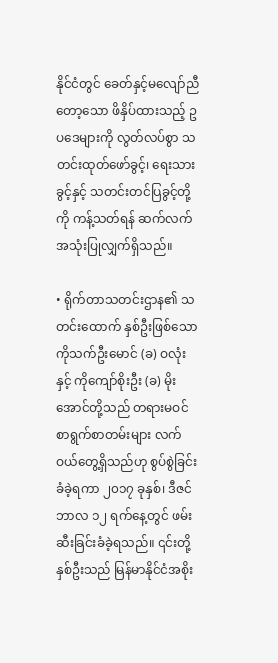နိုင်ငံတွင် ခေတ်နှင့်မလျော်ညီတော့သော ဖိနှိပ်ထားသည့် ဥပဒေများကို လွတ်လပ်စွာ သတင်းထုတ်ဖော်ခွင့်၊ ရေးသားခွင့်နှင့် သတင်းတင်ပြခွင့်တို့ကို ကန့်သတ်ရန် ဆက်လက် အသုံးပြုလျှက်ရှိသည်။

• ရိုက်တာသတင်းဌာန၏ သတင်းထောက် နှစ်ဦးဖြစ်သော ကိုသက်ဦးမောင် (ခ) ဝလုံးနှင့် ကိုကျော်စိုးဦး (ခ) မိုးအောင်တို့သည် တရားမဝင် စာရွက်စာတမ်းများ လက်ဝယ်တွေ့ရှိသည်ဟု စွပ်စွဲခြင်းခံခဲ့ရကာ ၂၀၁၇ ခုနှစ်၊ ဒီဇင်ဘာလ ၁၂ ရက်နေ့တွင် ဖမ်းဆီးခြင်းခံခဲ့ရသည်။ ၎င်းတို့နှစ်ဦးသည် မြန်မာနိုင်ငံအစိုး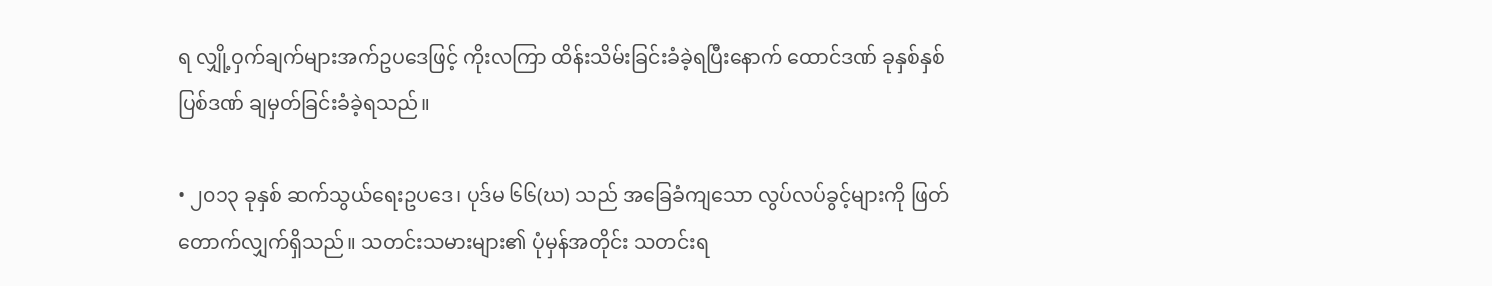ရ လျှို့ဝှက်ချက်များအက်ဥပဒေဖြင့် ကိုးလကြာ ထိန်းသိမ်းခြင်းခံခဲ့ရပြီးနောက် ထောင်ဒဏ် ခုနှစ်နှစ် ပြစ်ဒဏ် ချမှတ်ခြင်းခံခဲ့ရသည်။

• ၂၀၁၃ ခုနှစ် ဆက်သွယ်ရေးဥပဒေ၊ ပုဒ်မ ၆၆(ဃ) သည် အခြေခံကျသော လွပ်လပ်ခွင့်များကို ဖြတ်တောက်လျှက်ရှိသည်။ သတင်းသမားများ၏ ပုံမှန်အတိုင်း သတင်းရ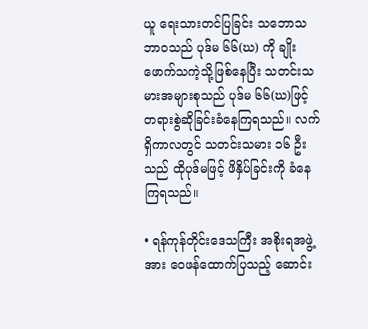ယူ ရေးသားတင်ပြခြင်း သဘောသဘာဝသည် ပုဒ်မ ၆၆(ဃ) ကို ချိုးဖောက်သကဲ့သို့ဖြစ်နေပြီး သတင်းသမားအများစုသည် ပုဒ်မ ၆၆(ဃ)ဖြင့် တရားစွဲဆိုခြင်းခံနေကြရသည်။ လက်ရှိကာလတွင် သတင်းသမား ၁၆ ဦးသည် ထိုပုဒ်မဖြင့် ဖိနှိပ်ခြင်းကို ခံနေကြရသည်။

• ရန်ကုန်တိုင်းဒေသကြီး အစိုးရအဖွဲ့အား ဝေဖန်ထောက်ပြသည့် ဆောင်း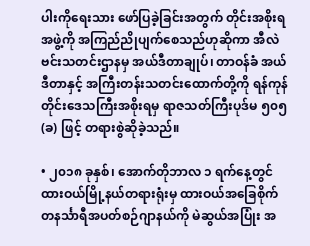ပါးကိုရေးသား ဖော်ပြခဲ့ခြင်းအတွက် တိုင်းအစိုးရအဖွဲ့ကို အကြည်ညိုပျက်စေသည်ဟုဆိုကာ အီလဲဗင်းသတင်းဌာနမှ အယ်ဒီတာချုပ်၊ တာဝန်ခံ အယ်ဒီတာနှင့် အကြီးတန်းသတင်းထောက်တို့ကို ရန်ကုန်တိုင်းဒေသကြီးအစိုးရမှ ရာဇသတ်ကြီးပုဒ်မ ၅၀၅ (ခ) ဖြင့် တရားစွဲဆိုခဲ့သည်။

• ၂၀၁၈ ခုနှစ်၊ အောက်တိုဘာလ ၁ ရက်နေ့တွင် ထားဝယ်မြို့နယ်တရားရုံးမှ ထားဝယ်အခြေစိုက် တနင်္သာရီအပတ်စဉ်ဂျာနယ်ကို မဲဆွယ်အပြုံး အ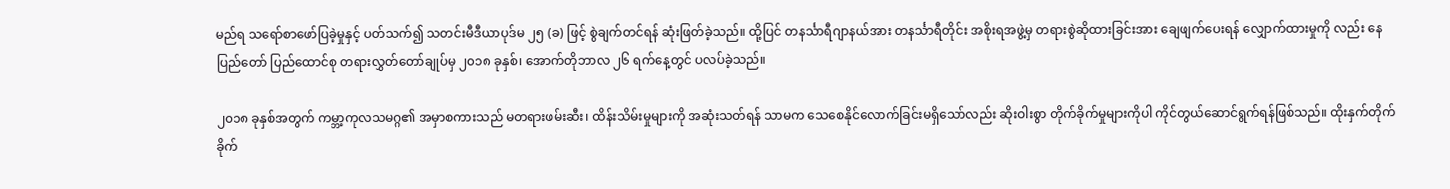မည်ရ သရော်စာဖော်ပြခဲ့မှုနှင့် ပတ်သက်၍ သတင်းမီဒီယာပုဒ်မ ၂၅ (ခ) ဖြင့် စွဲချက်တင်ရန် ဆုံးဖြတ်ခဲ့သည်။ ထို့ပြင် တနင်္သာရီဂျာနယ်အား တနင်္သာရီတိုင်း အစိုးရအဖွဲ့မှ တရားစွဲဆိုထားခြင်းအား ချေဖျက်ပေးရန် လျှောက်ထားမှုကို လည်း နေပြည်တော် ပြည်ထောင်စု တရားလွှတ်တော်ချုပ်မှ ၂၀၁၈ ခုနှစ်၊ အောက်တိုဘာလ ၂၆ ရက်နေ့တွင် ပလပ်ခဲ့သည်။

၂၀၁၈ ခုနှစ်အတွက် ကမ္ဘာ့ကုလသမဂ္ဂ၏ အမှာစကားသည် မတရားဖမ်းဆီး၊ ထိန်းသိမ်းမှုများကို အဆုံးသတ်ရန် သာမက သေစေနိုင်လောက်ခြင်းမရှိသော်လည်း ဆိုးဝါးစွာ တိုက်ခိုက်မှုများကိုပါ ကိုင်တွယ်ဆောင်ရွက်ရန်ဖြစ်သည်။ ထိုးနှက်တိုက်ခိုက်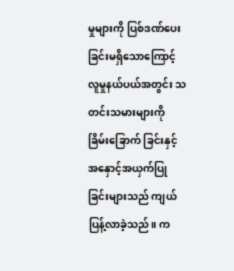မှုများကို ပြစ်ဒဏ်ပေးခြင်းမရှိသောကြောင့် လူမှုနယ်ပယ်အတွင်း သတင်းသမားများကို ခြိမ်းခြောက် ခြင်းနှင့် အနှောင့်အယှက်ပြုခြင်းများသည် ကျယ်ပြန့်လာခဲ့သည်။ က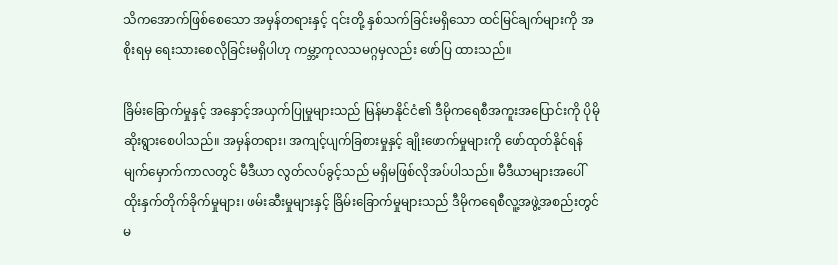သိကအောက်ဖြစ်စေသော အမှန်တရားနှင့် ၎င်းတို့ နှစ်သက်ခြင်းမရှိသော ထင်မြင်ချက်များကို အစိုးရမှ ရေးသားစေလိုခြင်းမရှိပါဟု ကမ္ဘာ့ကုလသမဂ္ဂမှလည်း ဖော်ပြ ထားသည်။

ခြိမ်းခြောက်မှုနှင့် အနှောင့်အယှက်ပြုမှုများသည် မြန်မာနိုင်ငံ၏ ဒီမိုကရေစီအကူးအပြောင်းကို ပိုမိုဆိုးရွားစေပါသည်။ အမှန်တရား၊ အကျင့်ပျက်ခြစားမှုနှင့် ချိုးဖောက်မှုများကို ဖော်ထုတ်နိုင်ရန် မျက်မှောက်ကာလတွင် မီဒီယာ လွတ်လပ်ခွင့်သည် မရှိမဖြစ်လိုအပ်ပါသည်။ မီဒီယာများအပေါ် ထိုးနှက်တိုက်ခိုက်မှုများ၊ ဖမ်းဆီးမှုများနှင့် ခြိမ်းခြောက်မှုများသည် ဒီမိုကရေစီလူ့အဖွဲ့အစည်းတွင် မ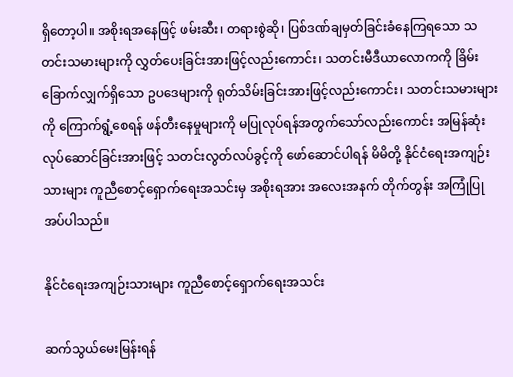ရှိတော့ပါ။ အစိုးရအနေဖြင့် ဖမ်းဆီး၊ တရားစွဲဆို၊ ပြစ်ဒဏ်ချမှတ်ခြင်းခံနေကြရသော သတင်းသမားများကို လွှတ်ပေးခြင်းအားဖြင့်လည်းကောင်း၊ သတင်းမီဒီယာလောကကို ခြိမ်းခြောက်လျှက်ရှိသော ဥပဒေများကို ရုတ်သိမ်းခြင်းအားဖြင့်လည်းကောင်း၊ သတင်းသမားများကို ကြောက်ရွံ့စေရန် ဖန်တီးနေမှုများကို မပြုလုပ်ရန်အတွက်သော်လည်းကောင်း အမြန်ဆုံးလုပ်ဆောင်ခြင်းအားဖြင့် သတင်းလွတ်လပ်ခွင့်ကို ဖော်ဆောင်ပါရန် မိမိတို့ နိုင်ငံရေးအကျဉ်းသားများ ကူညီစောင့်ရှောက်ရေးအသင်းမှ အစိုးရအား အလေးအနက် တိုက်တွန်း အကြုံပြုအပ်ပါသည်။

နိုင်ငံရေးအကျဉ်းသားများ ကူညီစောင့်ရှောက်ရေးအသင်း

ဆက်သွယ်မေးမြန်းရန်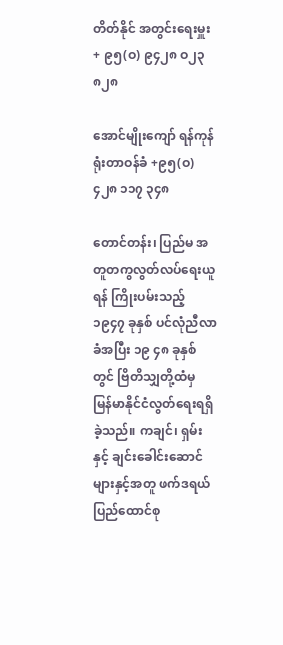တိတ်နိုင် အတွင်းရေးမှူး + ၉၅(ဝ) ၉၄၂၈ ဝ၂၃ ၈၂၈

အောင်မျိုးကျော် ရန်ကုန်ရုံးတာဝန်ခံ +၉၅(ဝ) ၄၂၈ ၁၁၇ ၃၄၈

တောင်တန်း၊ ပြည်မ အတူတကွလွတ်လပ်ရေးယူရန် ကြိုးပမ်းသည့် ၁၉၄၇ ခုနှစ် ပင်လုံညီလာ ခံအပြီး ၁၉ ၄၈ ခုနှစ်တွင် ဗြိတိသျှတို့ထံမှ မြန်မာနိုင်ငံလွတ်ရေးရရှိခဲ့သည်။ ကချင်၊ ရှမ်းနှင့် ချင်းခေါင်းဆောင်များနှင့်အတူ ဖက်ဒရယ်ပြည်ထောင်စု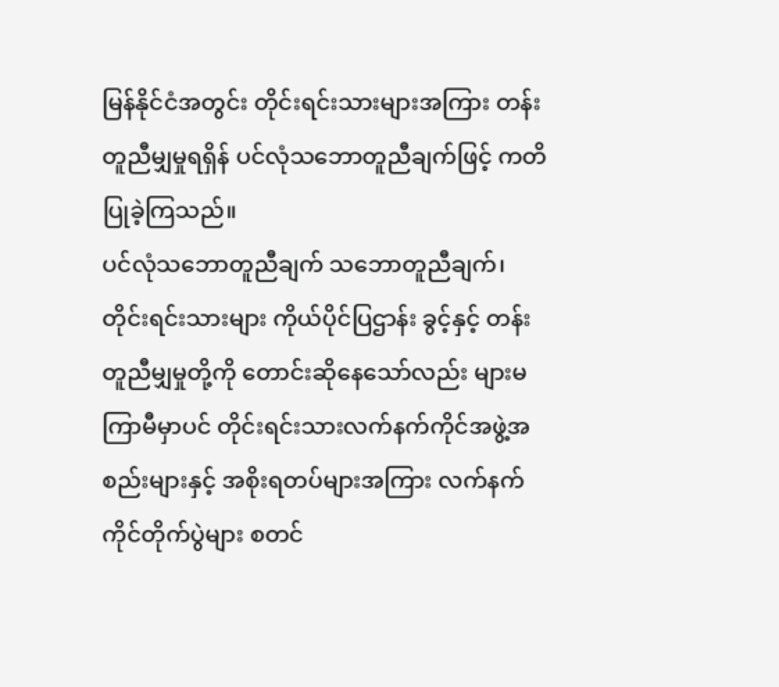မြန်နိုင်ငံအတွင်း တိုင်းရင်းသားများအကြား တန်းတူညီမျှမှုရရှိန် ပင်လုံသဘောတူညီချက်ဖြင့် ကတိပြုခဲ့ကြသည်။
ပင်လုံသဘောတူညီချက် သဘောတူညီချက်၊ တိုင်းရင်းသားများ ကိုယ်ပိုင်ပြဌာန်း ခွင့်နှင့် တန်းတူညီမျှမှုတို့ကို တောင်းဆိုနေသော်လည်း များမကြာမီမှာပင် တိုင်းရင်းသားလက်နက်ကိုင်အဖွဲ့အစည်းများနှင့် အစိုးရတပ်များအကြား လက်နက်ကိုင်တိုက်ပွဲများ စတင်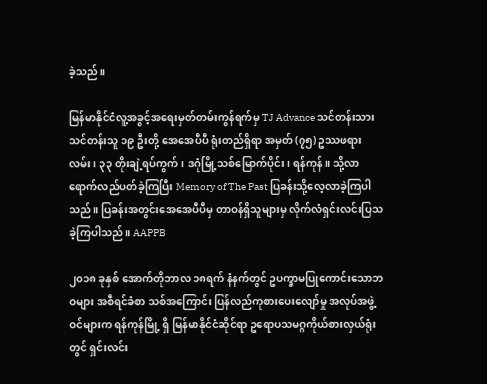ခဲ့သည်။

မြန်မာနိုင်ငံလူ့အခွင့်အရေးမှတ်တမ်းကွန်ရက်မှ TJ Advance သင်တန်းသားသင်တန်းသူ ၁၉ ဦးတို့ အေအေပီပီ ရုံးတည်ရှိရာ အမှတ် (၇၅) ဥဿဖရားလမ်း၊ ၃၃ တိုးချဲ့ရပ်ကွက်၊ ဒဂုံမြို့သစ်မြောက်ပိုင်း၊ ရန်ကုန်။ သို့လာရောက်လည်ပတ်ခဲ့ကြပြီး Memory of The Past ပြခန်းသို့လေ့လာခဲ့ကြပါသည်။ ပြခန်းအတွင်းအေအေပီပီမှ တာဝန်ရှိသူများမှ လိုက်လံရှင်းလင်းပြသခဲ့ကြပါသည်။ AAPPB

၂၀၁၈ ခုနှစ် အောက်တိုဘာလ ၁၈ရက် နံနက်တွင် ဥပက္ခာမပြုကောင်းသောဘဝများ အစီရင်ခံစာ သစ်အကြောင်း ပြန်လည်ကုစားပေးလျော်မှု အလုပ်အဖွဲ့ဝင်များက ရန်ကုန်မြို့ ရှိ မြန်မာနိုင်ငံဆိုင်ရာ ဥရောပသမဂ္ဂကိုယ်စားလှယ်ရုံးတွင် ရှင်းလင်း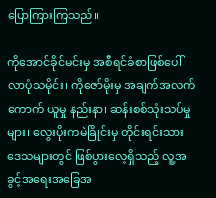ပြောကြားကြသည်။

ကိုအောင်ခိုင်မင်းမှ အစီရင်ခံစာဖြစ်ပေါ်လာပုံသမိုင်း၊ ကိုဇော်မိုးမှ အချက်အလက်ကောက် ယူမှု နည်းနာ၊ ဆန်းစစ်သုံးသပ်မှုများ၊ လွေးပိုးကမဲခြိုင်းမှ တိုင်းရင်းသားဒေသများတွင် ဖြစ်ပွားလေ့ရှိသည့် လူ့အခွင့်အရေးအခြေအ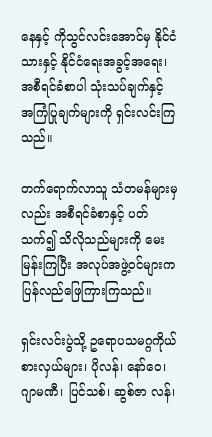နေနှင့် ကိုသွင်လင်းအောင်မှ နိုင်ငံသားနှင့် နိုင်ငံရေးအခွင့်အရေး၊ အစီရင်ခံစာပါ သုံးသပ်ချက်နှင့် အကြံပြုချက်များကို ရှင်းလင်းကြ သည်။

တက်ရောက်လာသူ သံတမန်များမှလည်း အစီရင်ခံစာနှင့် ပတ်သက်၍ သိလိုသည်များကို မေးမြန်းကြပြီး အလုပ်အဖွဲ့ဝင်များက ပြန်လည်ဖြေကြားကြသည်။

ရှင်းလင်းပွဲသို့ ဥရောပသမဂ္ဂကိုယ်စားလှယ်များ၊ ပိုလန်၊ နော်ဝေ၊ ဂျာမဏီ၊ ပြင်သစ်၊ ဆွစ်ဇာ လန်၊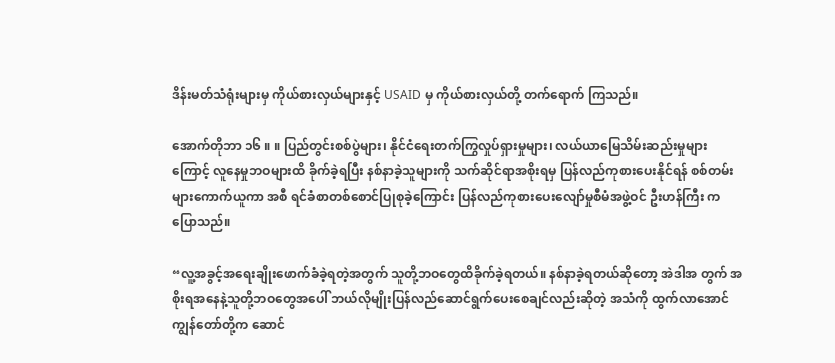ဒိန်းမတ်သံရုံးများမှ ကိုယ်စားလှယ်များနှင့် USAID မှ ကိုယ်စားလှယ်တို့ တက်ရောက် ကြသည်။

အောက်တိုဘာ ၁၆ ။ ။ ပြည်တွင်းစစ်ပွဲများ၊ နိုင်ငံရေးတက်ကြွလှုပ်ရှားမှုများ၊ လယ်ယာမြေသိမ်းဆည်းမှုများကြောင့် လူနေမှုဘဝများထိ ခိုက်ခဲ့ရပြီး နစ်နာခဲ့သူများကို သက်ဆိုင်ရာအစိုးရမှ ပြန်လည်ကုစားပေးနိုင်ရန် စစ်တမ်းများကောက်ယူကာ အစီ ရင်ခံစာတစ်စောင်ပြုစုခဲ့ကြောင်း ပြန်လည်ကုစားပေးလျော်မှုစီမံအဖွဲ့ဝင် ဦးဟန်ကြီး ကပြောသည်။

“လူ့အခွင့်အရေးချိုးဖောက်ခံခဲ့ရတဲ့အတွက် သူတို့ဘဝတွေထိခိုက်ခဲ့ရတယ်။ နစ်နာခဲ့ရတယ်ဆိုတော့ အဲဒါအ တွက် အစိုးရအနေနဲ့သူတို့ဘဝတွေအပေါ် ဘယ်လိုမျိုးပြန်လည်ဆောင်ရွက်ပေးစေချင်လည်းဆိုတဲ့ အသံကို ထွက်လာအောင် ကျွန်တော်တို့က ဆောင်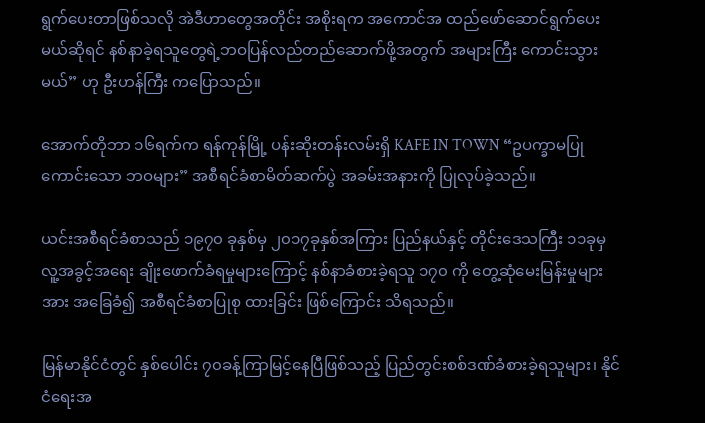ရွက်ပေးတာဖြစ်သလို အဲဒီဟာတွေအတိုင်း အစိုးရက အကောင်အ ထည်ဖော်ဆောင်ရွက်ပေးမယ်ဆိုရင် နစ်နာခဲ့ရသူတွေရဲ့ဘဝပြန်လည်တည်ဆောက်ဖို့အတွက် အများကြီး ကောင်းသွားမယ်” ဟု ဦးဟန်ကြီး ကပြောသည်။

အောက်တိုဘာ ၁၆ရက်က ရန်ကုန်မြို့ ပန်းဆိုးတန်းလမ်းရှိ KAFE IN TOWN “ဥပက္ခာမပြုကောင်းသော ဘဝများ” အစီရင်ခံစာမိတ်ဆက်ပွဲ အခမ်းအနားကို ပြုလုပ်ခဲ့သည်။

ယင်းအစီရင်ခံစာသည် ၁၉၇၀ ခုနှစ်မှ ၂၀၁၇ခုနှစ်အကြား ပြည်နယ်နှင့် တိုင်းဒေသကြီး ၁၁ခုမှ လူ့အခွင့်အရေး ချိုးဖောက်ခံရမှုများကြောင့် နစ်နာခံစားခဲ့ရသူ ၁၇၀ ကို တွေ့ဆုံမေးမြန်းမှုများအား အခြေခံ၍ အစီရင်ခံစာပြုစု ထားခြင်း ဖြစ်ကြောင်း သိရသည်။

မြန်မာနိုင်ငံတွင် နှစ်ပေါင်း ၇၀ခန့်ကြာမြင့်နေပြီဖြစ်သည့် ပြည်တွင်းစစ်ဒဏ်ခံစားခဲ့ရသူများ၊ နိုင်ငံရေးအ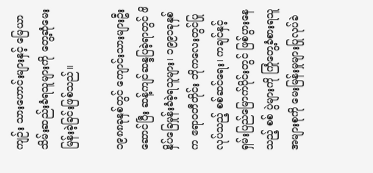ကျဉ်း သားဟောင်းများနှင့် မြေယာသိမ်းဆည်းခံရသူများကို တွေ့ဆုံမေးမြန်းခဲ့ခြင်းဖြစ်သည်။

၁၉၈၈ခုနှစ်တွင် ကျောင်းသားများဦးဆောင်ပြီး ဆန့်ကျင်ဆန္ဒပြခဲ့ရာတွင် ဖိနှိပ်ခြေမှုန်းခံခဲ့ရသူများ၊ ၁၉၉၁ခုနှစ်က ဧရာဝတီတိုင်း ဘိုကလေးတွင်ပြုလုပ်သည့် စစ်ဆင်ရေး၊ ကချင်နှင့်ရှမ်းပြည်မြောက်ပိုင်းတွင် ဖြစ်ပွားနေသည့် စစ် ပွဲများကို ကြုံတွေ့ခံစားရသူ အများစုကို မေးမြန်းမှုများပြုလုပ်ခဲ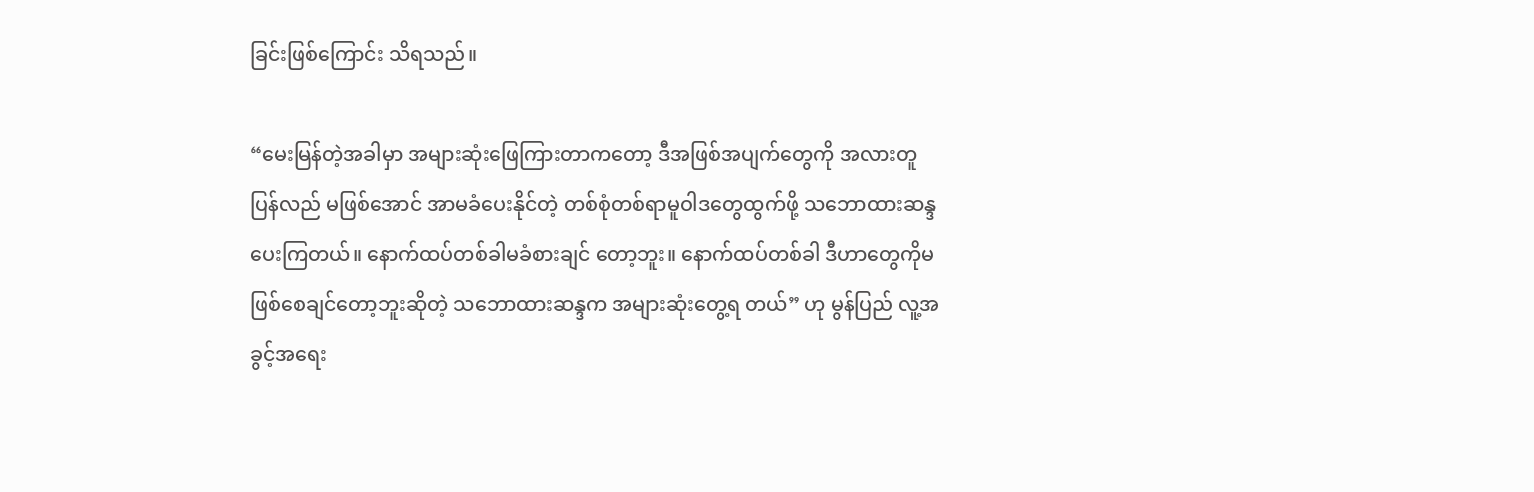ခြင်းဖြစ်ကြောင်း သိရသည်။

“မေးမြန်တဲ့အခါမှာ အများဆုံးဖြေကြားတာကတော့ ဒီအဖြစ်အပျက်တွေကို အလားတူပြန်လည် မဖြစ်အောင် အာမခံပေးနိုင်တဲ့ တစ်စုံတစ်ရာမူဝါဒတွေထွက်ဖို့ သဘောထားဆန္ဒပေးကြတယ်။ နောက်ထပ်တစ်ခါမခံစားချင် တော့ဘူး။ နောက်ထပ်တစ်ခါ ဒီဟာတွေကိုမဖြစ်စေချင်တော့ဘူးဆိုတဲ့ သဘောထားဆန္ဒက အများဆုံးတွေ့ရ တယ်” ဟု မွန်ပြည် လူ့အခွင့်အရေး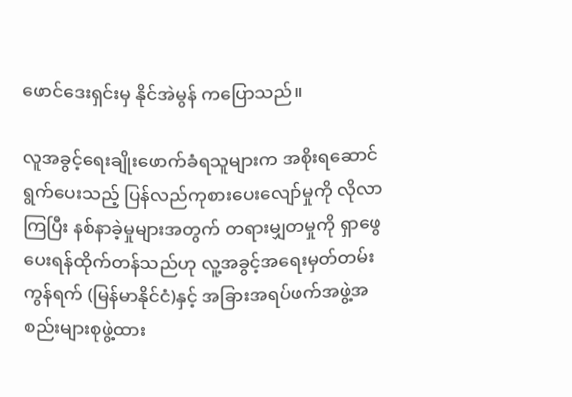ဖောင်ဒေးရှင်းမှ နိုင်အဲမွန် ကပြောသည်။

လူအခွင့်ရေးချိုးဖောက်ခံရသူများက အစိုးရဆောင်ရွက်ပေးသည့် ပြန်လည်ကုစားပေးလျော်မှုကို လိုလာကြပြီး နစ်နာခဲ့မှုများအတွက် တရားမျှတမှုကို ရှာဖွေပေးရန်ထိုက်တန်သည်ဟု လူ့အခွင့်အရေးမှတ်တမ်းကွန်ရက် (မြန်မာနိုင်ငံ)နှင့် အခြားအရပ်ဖက်အဖွဲ့အစည်းများစုဖွဲ့ထား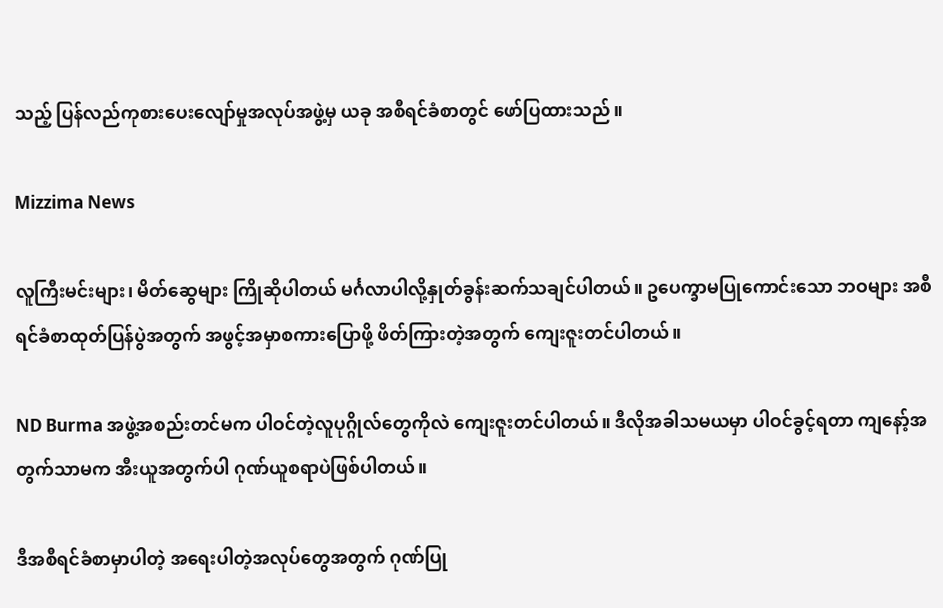သည့် ပြန်လည်ကုစားပေးလျော်မှုအလုပ်အဖွဲ့မှ ယခု အစီရင်ခံစာတွင် ဖော်ပြထားသည်။

Mizzima News

လူကြီးမင်းများ၊ မိတ်ဆွေများ ကြိုဆိုပါတယ် မင်္ဂလာပါလို့နှုတ်ခွန်းဆက်သချင်ပါတယ်။ ဥပေက္ခာမပြုကောင်းသော ဘဝများ အစီရင်ခံစာထုတ်ပြန်ပွဲအတွက် အဖွင့်အမှာစကားပြောဖို့ ဖိတ်ကြားတဲ့အတွက် ကျေးဇူးတင်ပါတယ်။

ND Burma အဖွဲ့အစည်းတင်မက ပါဝင်တဲ့လူပုဂ္ဂိုလ်တွေကိုလဲ ကျေးဇူးတင်ပါတယ်။ ဒီလိုအခါသမယမှာ ပါဝင်ခွင့်ရတာ ကျနော့်အတွက်သာမက အီးယူအတွက်ပါ ဂုဏ်ယူစရာပဲဖြစ်ပါတယ်။

ဒီအစီရင်ခံစာမှာပါတဲ့ အရေးပါတဲ့အလုပ်တွေအတွက် ဂုဏ်ပြု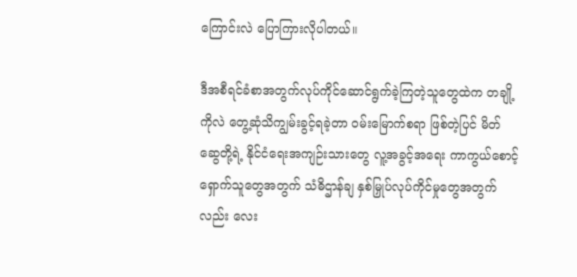ကြောင်းလဲ ပြောကြားလိုပါတယ်။

ဒီအစီရင်ခံစာအတွက်လုပ်ကိုင်ဆောင်ရွက်ခဲ့ကြတဲ့သူတွေထဲက တချို့ကိုလဲ တွေ့ဆုံသိကျွမ်းခွင့်ရခဲ့တာ ဝမ်းမြောက်စရာ ဖြစ်တဲ့ပြင် မိတ်ဆွေတို့ရဲ့ နိုင်ငံရေးအကျဉ်းသားတွေ လူ့အခွင့်အရေး ကာကွယ်စောင့်ရှောက်သူတွေအတွက် သံဓိဌာန်ချ နှစ်မြှုပ်လုပ်ကိုင်မှုတွေအတွက်လည်း လေး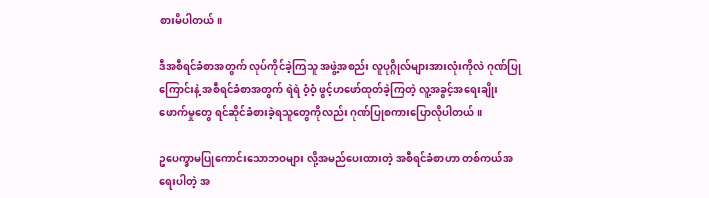စားမိပါတယ်။

ဒီအစီရင်ခံစာအတွက် လုပ်ကိုင်ခဲ့ကြသူ အဖွဲ့အစည်း လူပုဂ္ဂိုလ်များအားလုံးကိုလဲ ဂုဏ်ပြုကြောင်းနဲ့ အစီရင်ခံစာအတွက် ရဲရဲ ဝံ့ဝံ့ ဖွင့်ဟဖော်ထုတ်ခဲ့ကြတဲ့ လူ့အခွင့်အရေးချိုးဖောက်မှုတွေ ရင်ဆိုင်ခံစားခဲ့ရသူတွေကိုလည်း ဂုဏ်ပြုစကားပြောလိုပါတယ်။

ဥပေက္ခာမပြုကောင်းသောဘဝများ လို့အမည်ပေးထားတဲ့ အစီရင်ခံစာဟာ တစ်ကယ်အရေးပါတဲ့ အ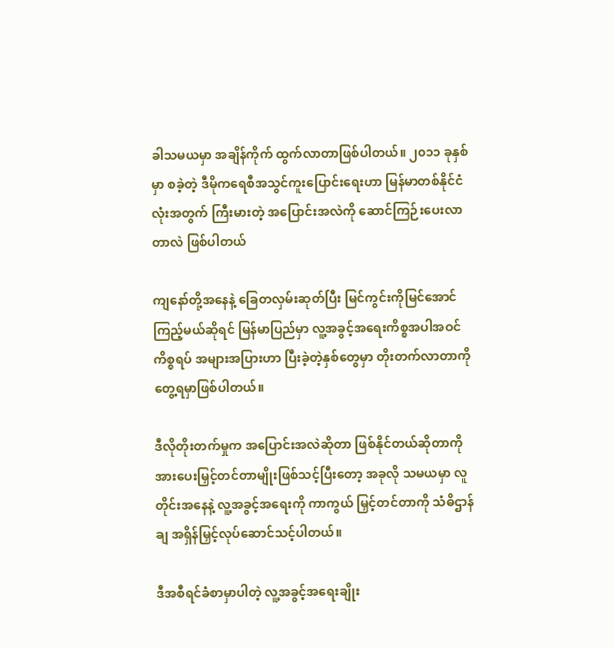ခါသမယမှာ အချိန်ကိုက် ထွက်လာတာဖြစ်ပါတယ်။ ၂၀၁၁ ခုနှစ်မှာ စခဲ့တဲ့ ဒီမိုကရေစီအသွင်ကူးပြောင်းရေးဟာ မြန်မာတစ်နိုင်ငံလုံးအတွက် ကြီးမားတဲ့ အပြောင်းအလဲကို ဆောင်ကြဉ်းပေးလာတာလဲ ဖြစ်ပါတယ်

ကျနော်တို့အနေနဲ့ ခြေတလှမ်းဆုတ်ပြီး မြင်ကွင်းကိုမြင်အောင်ကြည့်မယ်ဆိုရင် မြန်မာပြည်မှာ လူ့အခွင့်အရေးကိစ္စအပါအဝင် ကိစ္စရပ် အများအပြားဟာ ပြီးခဲ့တဲ့နှစ်တွေမှာ တိုးတက်လာတာကိုတွေ့ရမှာဖြစ်ပါတယ်။

ဒီလိုတိုးတက်မှုက အပြောင်းအလဲဆိုတာ ဖြစ်နိုင်တယ်ဆိုတာကို အားပေးမြှင့်တင်တာမျိုးဖြစ်သင့်ပြီးတော့ အခုလို သမယမှာ လူတိုင်းအနေနဲ့ လူ့အခွင့်အရေးကို ကာကွယ် မြှင့်တင်တာကို သံဓိဌာန်ချ အရှိန်မြှင့်လုပ်ဆောင်သင့်ပါတယ်။

ဒီအစီရင်ခံစာမှာပါတဲ့ လူ့အခွင့်အရေးချိုး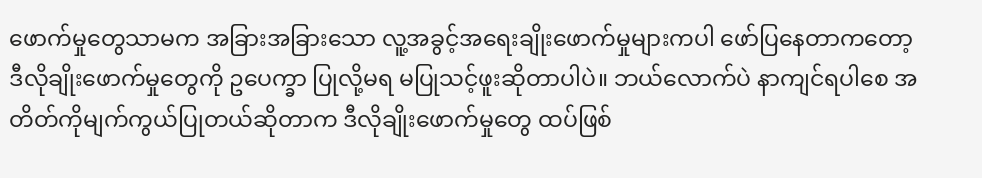ဖောက်မှုတွေသာမက အခြားအခြားသော လူ့အခွင့်အရေးချိုးဖောက်မှုများကပါ ဖော်ပြနေတာကတော့ ဒီလိုချိုးဖောက်မှုတွေကို ဥပေက္ခာ ပြုလို့မရ မပြုသင့်ဖူးဆိုတာပါပဲ။ ဘယ်လောက်ပဲ နာကျင်ရပါစေ အတိတ်ကိုမျက်ကွယ်ပြုတယ်ဆိုတာက ဒီလိုချိုးဖောက်မှုတွေ ထပ်ဖြစ်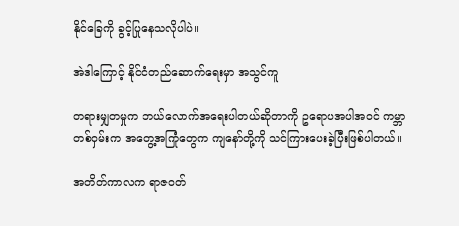နိုင်ခြေကို ခွင့်ပြုနေသလိုပါပဲ။

အဲဒါကြောင့် နိုင်ငံတည်ဆောက်ရေးမှာ အသွင်ကူ

တရားမျှတမှုက ဘယ်လောက်အရေးပါတယ်ဆိုတာကို ဥရောပအပါအဝင် ကမ္ဘာတစ်ဝှမ်းက အတွေ့အကြုံတွေက ကျနော်တို့ကို သင်ကြားပေးခဲ့ပြီးဖြစ်ပါတယ်။

အတိတ်ကာလက ရာဇဝတ်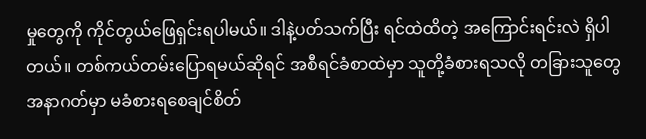မှုတွေကို ကိုင်တွယ်ဖြေရှင်းရပါမယ်။ ဒါနဲ့ပတ်သက်ပြီး ရင်ထဲထိတဲ့ အကြောင်းရင်းလဲ ရှိပါတယ်။ တစ်ကယ်တမ်းပြောရမယ်ဆိုရင် အစီရင်ခံစာထဲမှာ သူတို့ခံစားရသလို တခြားသူတွေ အနာဂတ်မှာ မခံစားရစေချင်စိတ်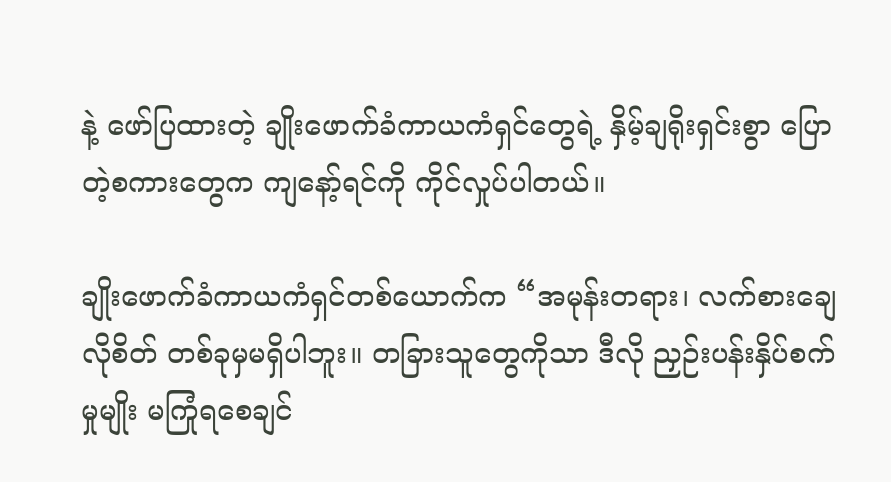နဲ့ ဖော်ပြထားတဲ့ ချိုးဖောက်ခံကာယကံရှင်တွေရဲ့ နှိမ့်ချရိုးရှင်းစွာ ပြောတဲ့စကားတွေက ကျနော့်ရင်ကို ကိုင်လှုပ်ပါတယ်။

ချိုးဖောက်ခံကာယကံရှင်တစ်ယောက်က “အမုန်းတရား၊ လက်စားချေလိုစိတ် တစ်ခုမှမရှိပါဘူး။ တခြားသူတွေကိုသာ ဒီလို ညှဉ်းပန်းနှိပ်စက်မှုမျိုး မကြုံရစေချင်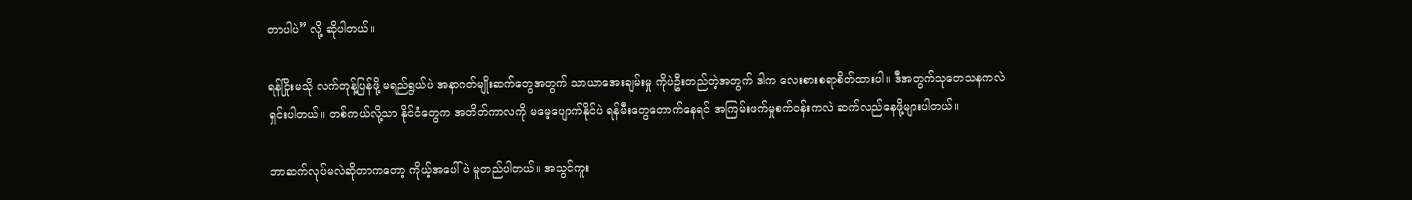တာပါပဲ” လို့ ဆိုပါတယ်။

ရန်ငြိုးမသို လက်တုန့်ပြန်ဖို့ မရည်ရွယ်ပဲ အနာဂတ်မျိုးဆက်တွေအတွက် သာယာအေးချမ်းမှု ကိုပဲဦးတည်တဲ့အတွက် ဒါက လေးစားစရာစိတ်ထားပါ။ ဒီအတွက်သုတေသနကလဲ ရှင်းပါတယ်။ တစ်ကယ်လို့သာ နိုင်ငံတွေက အတိတ်ကာလကို မမေ့ပျောက်နိုင်ပဲ ရန်မီးတွေတောက်နေရင် အကြမ်းဖက်မှုစက်ဝန်းကလဲ ဆက်လည်နေဖို့များပါတယ်။

ဘာဆက်လုပ်မလဲဆိုတာကတော့ ကိုယ့်အပေါ်ပဲ မူတည်ပါတယ်။ အသွင်ကူး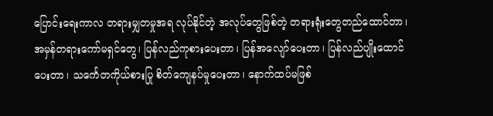ပြောင်းရေးကာလ တရားမျှတမှုအရ လုပ်နိုင်တဲ့ အလုပ်တွေဖြစ်တဲ့ တရားရုံးတွေတည်ထောင်တာ၊ အမှန်တရားကော်မရှင်တွေ၊ ပြန်လည်ကုစားပေးတာ၊ ပြန်အလျော်ပေးတာ၊ ပြန်လည်ပျိုးထောင်ပေးတာ၊ သင်္ကေတကိုယ်စားပြု စိတ်ကျေနပ်မှုပေးတာ၊ နောက်ထပ်မဖြစ်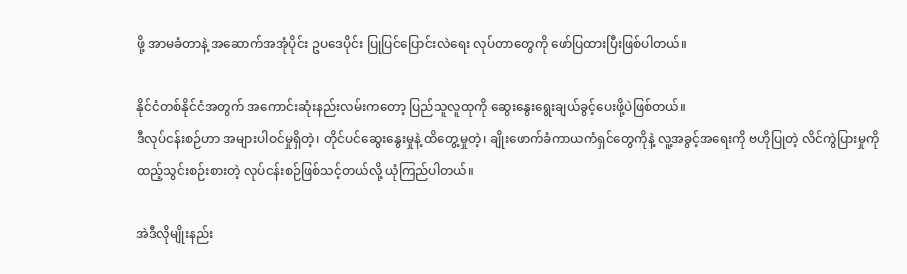ဖို့ အာမခံတာနဲ့ အဆောက်အအုံပိုင်း ဥပဒေပိုင်း ပြုပြင်ပြောင်းလဲရေး လုပ်တာတွေကို ဖော်ပြထားပြီးဖြစ်ပါတယ်။

နိုင်ငံတစ်နိုင်ငံအတွက် အကောင်းဆုံးနည်းလမ်းကတော့ ပြည်သူလူထုကို ဆွေးနွေးရွေးချယ်ခွင့်ပေးဖို့ပဲဖြစ်တယ်။
ဒီလုပ်ငန်းစဉ်ဟာ အများပါဝင်မှုရှိတဲ့၊ တိုင်ပင်ဆွေးနွေးမှုနဲ့ ထိတွေ့မှုတဲ့၊ ချိုးဖောက်ခံကာယကံရှင်တွေကိုနဲ့ လူ့အခွင့်အရေးကို ဗဟိုပြုတဲ့ လိင်ကွဲပြားမှုကို ထည့်သွင်းစဉ်းစားတဲ့ လုပ်ငန်းစဉ်ဖြစ်သင့်တယ်လို့ ယုံကြည်ပါတယ်။

အဲဒီလိုမျိုးနည်း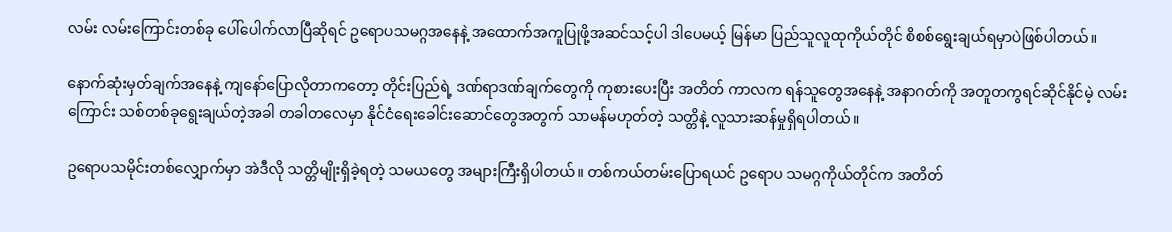လမ်း လမ်းကြောင်းတစ်ခု ပေါ်ပေါက်လာပြီဆိုရင် ဥရောပသမဂ္ဂအနေနဲ့ အထောက်အကူပြုဖို့အဆင်သင့်ပါ ဒါပေမယ့် မြန်မာ ပြည်သူလူထုကိုယ်တိုင် စိစစ်ရွေးချယ်ရမှာပဲဖြစ်ပါတယ်။

နောက်ဆုံးမှတ်ချက်အနေနဲ့ ကျနော်ပြောလိုတာကတော့ တိုင်းပြည်ရဲ့ ဒဏ်ရာဒဏ်ချက်တွေကို ကုစားပေးပြီး အတိတ် ကာလက ရန်သူတွေအနေနဲ့ အနာဂတ်ကို အတူတကွရင်ဆိုင်နိုင်မဲ့ လမ်းကြောင်း သစ်တစ်ခုရွေးချယ်တဲ့အခါ တခါတလေမှာ နိုင်ငံရေးခေါင်းဆောင်တွေအတွက် သာမန်မဟုတ်တဲ့ သတ္တိနဲ့ လူသားဆန်မှုရှိရပါတယ်။

ဥရောပသမိုင်းတစ်လျှောက်မှာ အဲဒီလို သတ္တိမျိုးရှိခဲ့ရတဲ့ သမယတွေ အများကြီးရှိပါတယ်။ တစ်ကယ်တမ်းပြောရယင် ဥရောပ သမဂ္ဂကိုယ်တိုင်က အတိတ်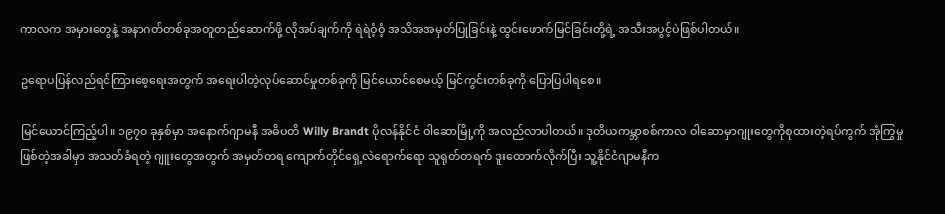ကာလက အမှားတွေနဲ့ အနာဂတ်တစ်ခုအတူတည်ဆောက်ဖို့ လိုအပ်ချက်ကို ရဲရဲဝံ့ဝံ့ အသိအအမှတ်ပြုခြင်းနဲ့ ထွင်းဖောက်မြင်ခြင်းတို့ရဲ့ အသီးအပွင့်ပဲဖြစ်ပါတယ်။

ဥရောပပြန်လည်ရင်ကြားစေ့ရေးအတွက် အရေးပါတဲ့လုပ်ဆောင်မှုတစ်ခုကို မြင်ယောင်စေမယ့် မြင်ကွင်းတစ်ခုကို ပြောပြပါရစေ။

မြင်ယောင်ကြည့်ပါ။ ၁၉၇၀ ခုနှစ်မှာ အနောက်ဂျာမနီ အဓိပတိ Willy Brandt ပိုလန်နိုင်ငံ ဝါဆောမြို့ကို အလည်လာပါတယ်။ ဒုတိယကမ္ဘာစစ်ကာလ ဝါဆောမှာဂျုးတွေကိုစုထားတဲ့ရပ်ကွက် အုံကြွမှုဖြစ်တဲ့အခါမှာ အသတ်ခံရတဲ့ ဂျူးတွေအတွက် အမှတ်တရ ကျောက်တိုင်ရှေ့လဲရောက်ရော သူရုတ်တရက် ဒူးထောက်လိုက်ပြီး သူ့နိုင်ငံဂျာမနီက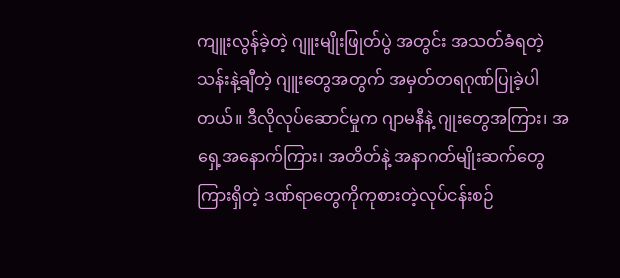ကျူးလွန်ခဲ့တဲ့ ဂျူးမျိုးဖြုတ်ပွဲ အတွင်း အသတ်ခံရတဲ့သန်းနဲ့ချီတဲ့ ဂျူးတွေအတွက် အမှတ်တရဂုဏ်ပြုခဲ့ပါတယ်။ ဒီလိုလုပ်ဆောင်မှုက ဂျာမနီနဲ့ ဂျုးတွေအကြား၊ အရှေ့အနောက်ကြား၊ အတိတ်နဲ့ အနာဂတ်မျိုးဆက်တွေကြားရှိတဲ့ ဒဏ်ရာတွေကိုကုစားတဲ့လုပ်ငန်းစဉ်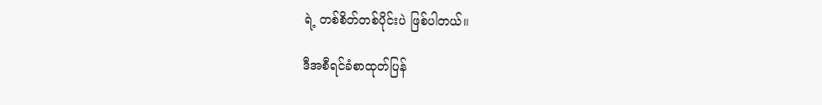ရဲ့ တစ်စိတ်တစ်ပိုင်းပဲ ဖြစ်ပါတယ်။

ဒီအစီရင်ခံစာထုတ်ပြန်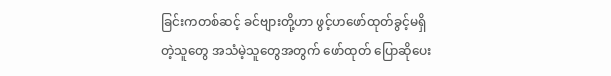ခြင်းကတစ်ဆင့် ခင်ဗျားတို့ဟာ ဖွင့်ဟဖော်ထုတ်ခွင့်မရှိတဲ့သူတွေ အသံမဲ့သူတွေအတွက် ဖော်ထုတ် ပြောဆိုပေး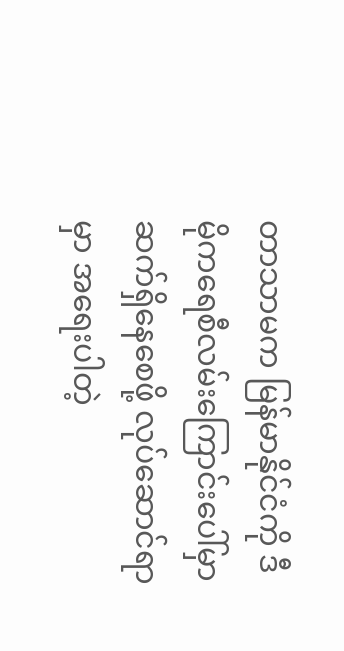တာသာမက မြန်မာနိုင်ငံကို ဒီမိုကရေစီလမ်းကြောင်းပေါ်မှာ ဆက်ရှိနေစေဖို့ လုပ်ဆောင်ရာမှာ အရေးပါတဲ့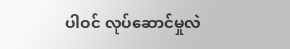ပါဝင် လုပ်ဆောင်မှုလဲ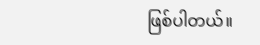ဖြစ်ပါတယ်။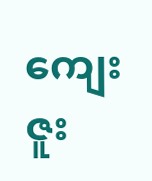ကျေးဇူး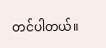တင်ပါတယ်။